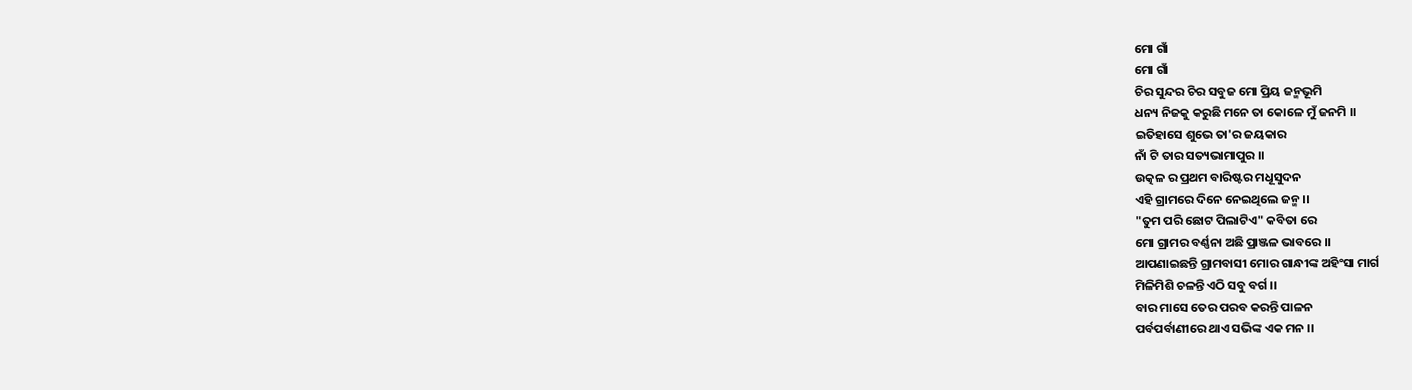ମୋ ଗାଁ
ମୋ ଗାଁ
ଚିର ସୁନ୍ଦର ଚିର ସବୁଜ ମୋ ପ୍ରିୟ ଜନ୍ମଭୂମି
ଧନ୍ୟ ନିଜକୁ କରୁଛି ମନେ ତା କୋଳେ ମୁଁ ଜନମି ।।
ଇତିହାସେ ଶୁଭେ ତା'ର ଜୟକାର
ନାଁ ଟି ତାର ସତ୍ୟଭାମାପୁର ।।
ଉତ୍କଳ ର ପ୍ରଥମ ବାରିଷ୍ଟର ମଧୂସୁଦନ
ଏହି ଗ୍ରାମରେ ଦିନେ ନେଇଥିଲେ ଜନ୍ମ ।।
"ତୁମ ପରି ଛୋଟ ପିଲାଟିଏ" କବିତା ରେ
ମୋ ଗ୍ରାମର ବର୍ଣ୍ଣନା ଅଛି ପ୍ରାଞ୍ଜଳ ଭାବରେ ।।
ଆପଣାଇଛନ୍ତି ଗ୍ରାମବାସୀ ମୋର ଗାନ୍ଧୀଙ୍କ ଅହିଂସା ମାର୍ଗ
ମିଳିମିଶି ଚଳନ୍ତି ଏଠି ସବୁ ବର୍ଗ ।।
ବାର ମାସେ ତେର ପରବ କରନ୍ତି ପାଳନ
ପର୍ବପର୍ବାଣୀରେ ଥାଏ ସଭିଙ୍କ ଏକ ମନ ।।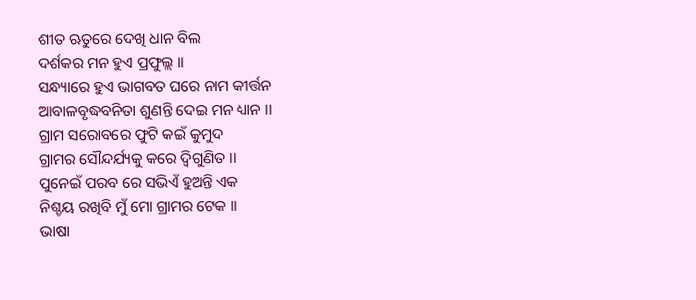ଶୀତ ଋତୁରେ ଦେଖି ଧାନ ବିଲ
ଦର୍ଶକର ମନ ହୁଏ ପ୍ରଫୁଲ୍ଲ ।।
ସନ୍ଧ୍ୟାରେ ହୁଏ ଭାଗବତ ଘରେ ନାମ କୀର୍ତ୍ତନ
ଆବାଳବୃଦ୍ଧବନିତା ଶୁଣନ୍ତି ଦେଇ ମନ ଧ୍ୟାନ ।।
ଗ୍ରାମ ସରୋବରେ ଫୁଟି କଇଁ କୁମୁଦ
ଗ୍ରାମର ସୌନ୍ଦର୍ଯ୍ୟକୁ କରେ ଦ୍ଵିଗୁଣିତ ।।
ପୁନେଇଁ ପରବ ରେ ସଭିଏଁ ହୁଅନ୍ତି ଏକ
ନିଶ୍ଚୟ ରଖିବି ମୁଁ ମୋ ଗ୍ରାମର ଟେକ ।।
ଭାଷା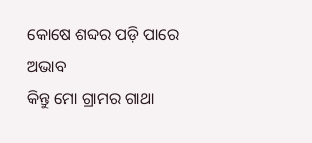କୋଷେ ଶବ୍ଦର ପଡ଼ି ପାରେ ଅଭାବ
କିନ୍ତୁ ମୋ ଗ୍ରାମର ଗାଥା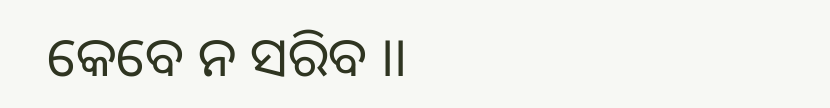କେବେ ନ ସରିବ ।।